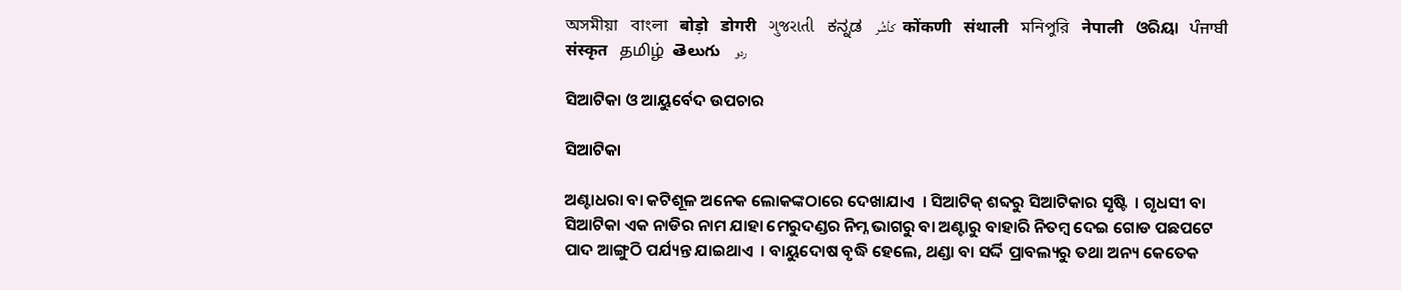অসমীয়া   বাংলা   बोड़ो   डोगरी   ગુજરાતી   ಕನ್ನಡ   كأشُر   कोंकणी   संथाली   মনিপুরি   नेपाली   ଓରିୟା   ਪੰਜਾਬੀ   संस्कृत   தமிழ்  తెలుగు   ردو

ସିଆଟିକା ଓ ଆୟୁର୍ବେଦ ଉପଚାର

ସିଆଟିକା

ଅଣ୍ଟାଧରା ବା କଟିଶୂଳ ଅନେକ ଲୋକଙ୍କଠାରେ ଦେଖାଯାଏ  । ସିଆଟିକ୍ ଶବ୍ଦରୁ ସିଆଟିକାର ସୃଷ୍ଟି  । ଗୃଧସୀ ବା ସିଆଟିକା ଏକ ନାଡିର ନାମ ଯାହା ମେରୁଦଣ୍ଡର ନିମ୍ନ ଭାଗରୁ ବା ଅଣ୍ଟାରୁ ବାହାରି ନିତମ୍ବ ଦେଇ ଗୋଡ ପଛପଟେ  ପାଦ ଆଙ୍ଗୁଠି ପର୍ଯ୍ୟନ୍ତ ଯାଇଥାଏ  । ବାୟୁଦୋଷ ବୃଦ୍ଧି ହେଲେ, ଥଣ୍ଡା ବା ସର୍ଦ୍ଦି ପ୍ରାବଲ୍ୟରୁ ତଥା ଅନ୍ୟ କେତେକ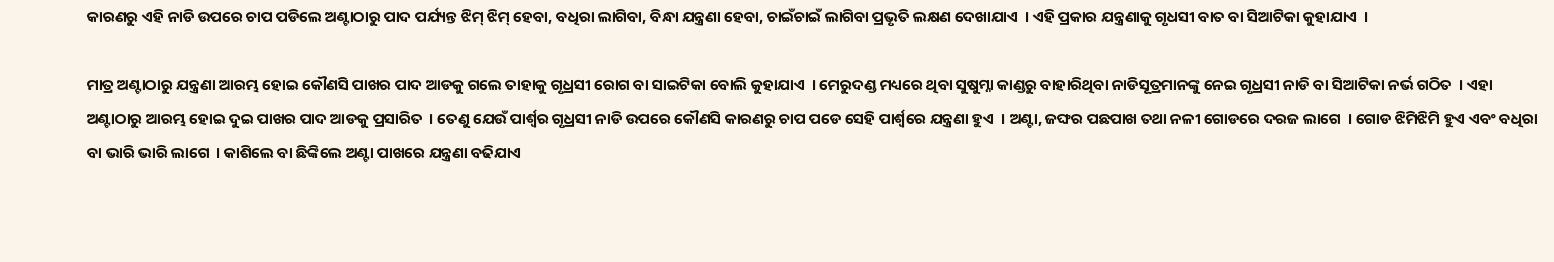କାରଣରୁ ଏହି ନାଡି ଉପରେ ଚାପ ପଡିଲେ ଅଣ୍ଟାଠାରୁ ପାଦ ପର୍ଯ୍ୟନ୍ତ ଝିମ୍ ଝିମ୍ ହେବା, ବଧିରା ଲାଗିବା, ବିନ୍ଧା ଯନ୍ତ୍ରଣା ହେବା, ଚାଇଁଚାଇଁ ଲାଗିବା ପ୍ରଭୃତି ଲକ୍ଷଣ ଦେଖାଯାଏ  । ଏହି ପ୍ରକାର ଯନ୍ତ୍ରଣାକୁ ଗୃଧସୀ ବାତ ବା ସିଆଟିକା କୁହାଯାଏ  ।

ମାତ୍ର ଅଣ୍ଟାଠାରୁ ଯନ୍ତ୍ରଣା ଆରମ୍ଭ ହୋଇ କୌଣସି ପାଖର ପାଦ ଆଡକୁ ଗଲେ ତାହାକୁ ଗୃଧ୍ରସୀ ରୋଗ ବା ସାଇଟିକା ବୋଲି କୁହାଯାଏ  । ମେରୁଦଣ୍ଡ ମଧ୍ୟରେ ଥିବା ସୁଷୁମ୍ନା କାଣ୍ଡରୁ ବାହାରିଥିବା ନାଡିସୂତ୍ରମାନଙ୍କୁ ନେଇ ଗୃଧ୍ରସୀ ନାଡି ବା ସିଆଟିକା ନର୍ଭ ଗଠିତ  । ଏହା ଅଣ୍ଟାଠାରୁ ଆରମ୍ଭ ହୋଇ ଦୁଇ ପାଖର ପାଦ ଆଡକୁ ପ୍ରସାରିତ  । ତେଣୁ ଯେଉଁ ପାର୍ଶ୍ଵର ଗୃଧ୍ରସୀ ନାଡି ଉପରେ କୌଣସି କାରଣରୁ ଚାପ ପଡେ ସେହି ପାର୍ଶ୍ଵରେ ଯନ୍ତ୍ରଣା ହୁଏ  । ଅଣ୍ଟା, ଜଙ୍ଘର ପଛପାଖ ତଥା ନଳୀ ଗୋଡରେ ଦରଜ ଲାଗେ  । ଗୋଡ ଝିମିଝିମି ହୁଏ ଏବଂ ବଧିରା ବା ଭାରି ଭାରି ଲାଗେ  । କାଶିଲେ ବା ଛିଙ୍କିଲେ ଅଣ୍ଟା ପାଖରେ ଯନ୍ତ୍ରଣା ବଢିଯାଏ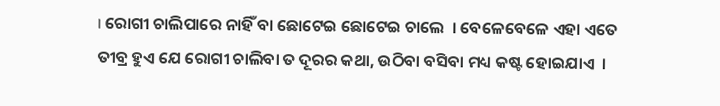। ରୋଗୀ ଚାଲିପାରେ ନାହିଁ ବା ଛୋଟେଇ ଛୋଟେଇ ଚାଲେ  । ବେଳେବେଳେ ଏହା ଏତେ ତୀବ୍ର ହୁଏ ଯେ ରୋଗୀ ଚାଲିବା ତ ଦୂରର କଥା, ଉଠିବା ବସିବା ମଧ୍ୟ କଷ୍ଟ ହୋଇଯାଏ  ।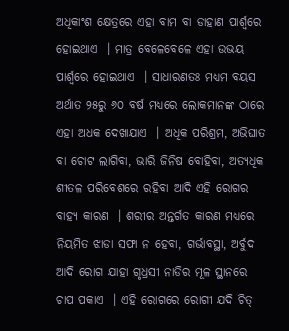ଅଧିକାଂଶ କ୍ଷେତ୍ରରେ ଏହା ବାମ ବା ଡାହାଣ ପାର୍ଶ୍ଵରେ ହୋଇଥାଏ  । ମାତ୍ର ବେଳେବେଳେ ଏହା ଉଭୟ ପାର୍ଶ୍ଵରେ ହୋଇଥାଏ  । ସାଧାରଣତଃ ମଧ୍ୟମ ବୟସ ଅର୍ଥାତ ୨୫ରୁ ୬୦ ବର୍ଷ ମଧ୍ୟରେ ଲୋକମାନଙ୍କ ଠାରେ ଏହା ଅଧକ ଦେଖାଯାଏ  । ଅଧିକ ପରିଶ୍ରମ, ଅଭିଘାତ ବା ଚୋଟ ଲାଗିବା, ଭାରି ଜିନିଷ ବୋହିବା, ଅତ୍ୟଧିକ ଶୀତଳ ପରିବେଶରେ ରହିବା ଆଦି ଏହି ରୋଗର ବାହ୍ୟ କାରଣ  । ଶରୀର ଅନ୍ତର୍ଗତ କାରଣ ମଧ୍ୟରେ ନିୟମିତ ଝାଡା ସଫା ନ ହେବା, ଗର୍ଭାବସ୍ଥା, ଅର୍ବୁଦ ଆଦି ରୋଗ ଯାହା ଗୃଧ୍ରସୀ ନାଡିର ମୂଳ ସ୍ଥାନରେ ଚାପ ପକାଏ  । ଏହି ରୋଗରେ ରୋଗୀ ଯଦି ଚିତ୍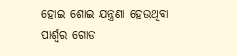ହୋଇ ଶୋଇ ଯନ୍ତ୍ରଣା ହେଉଥିବା ପାର୍ଶ୍ଵର ଗୋଡ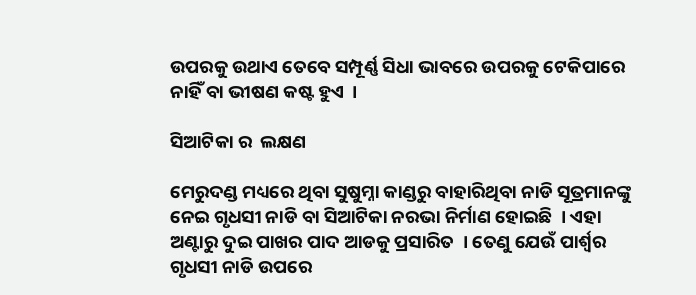ଉପରକୁ ଉଥାଏ ତେବେ ସମ୍ପୂର୍ଣ୍ଣ ସିଧା ଭାବରେ ଉପରକୁ ଟେକିପାରେ ନାହିଁ ବା ଭୀଷଣ କଷ୍ଟ ହୁଏ  ।

ସିଆଟିକା ର  ଲକ୍ଷଣ

ମେରୁଦଣ୍ଡ ମଧ୍ୟରେ ଥିବା ସୁଷୁମ୍ନା କାଣ୍ଡରୁ ବାହାରିଥିବା ନାଡି ସୂତ୍ରମାନଙ୍କୁ ନେଇ ଗୃଧସୀ ନାଡି ବା ସିଆଟିକା ନରଭା ନିର୍ମାଣ ହୋଇଛି  । ଏହା ଅଣ୍ଟାରୁ ଦୁଇ ପାଖର ପାଦ ଆଡକୁ ପ୍ରସାରିତ  । ତେଣୁ ଯେଉଁ ପାର୍ଶ୍ଵର ଗୃଧସୀ ନାଡି ଉପରେ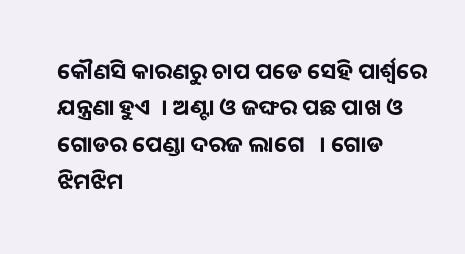କୌଣସି କାରଣରୁ ଚାପ ପଡେ ସେହି ପାର୍ଶ୍ଵରେ ଯନ୍ତ୍ରଣା ହୁଏ  । ଅଣ୍ଟା ଓ ଜଙ୍ଘର ପଛ ପାଖ ଓ ଗୋଡର ପେଣ୍ଡା ଦରଜ ଲାଗେ   । ଗୋଡ ଝିମଝିମ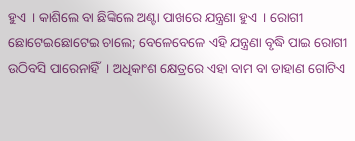ହୁଏ  । କାଶିଲେ ବା ଛିଙ୍କିଲେ ଅଣ୍ଟା ପାଖରେ ଯନ୍ତ୍ରଣା ହୁଏ  । ରୋଗୀ ଛୋଟେଇଛୋଟେଇ ଚାଲେ; ବେଳେବେଳେ ଏହି ଯନ୍ତ୍ରଣା ବୃଦ୍ଧି ପାଇ ରୋଗୀ ଉଠିବସି ପାରେନାହିଁ  । ଅଧିକାଂଶ କ୍ଷେତ୍ରରେ ଏହା ବାମ ବା ଡାହାଣ ଗୋଟିଏ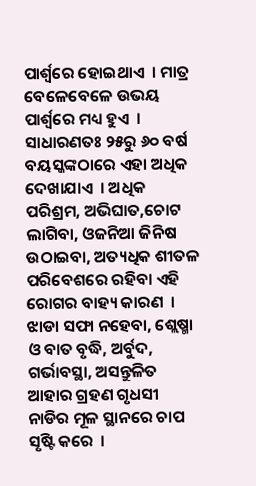ପାର୍ଶ୍ଵରେ ହୋଇଥାଏ  । ମାତ୍ର ବେଳେବେଳେ ଉଭୟ ପାର୍ଶ୍ଵରେ ମଧ୍ୟ ହୁଏ  । ସାଧାରଣତଃ ୨୫ରୁ ୬୦ ବର୍ଷ ବୟସ୍କଙ୍କଠାରେ ଏହା ଅଧିକ ଦେଖାଯାଏ  । ଅଧିକ ପରିଶ୍ରମ, ଅଭିଘାତ,ଚୋଟ ଲାଗିବା, ଓଜନିଆ ଜିନିଷ ଉଠାଇବା, ଅତ୍ୟଧିକ ଶୀତଳ ପରିବେଶରେ ରହିବା ଏହି ରୋଗର ବାହ୍ୟ କାରଣ  । ଝାଡା ସଫା ନହେବା, ଶ୍ଲେଷ୍ମା ଓ ବାତ ବୃଦ୍ଧି, ଅର୍ବୁଦ, ଗର୍ଭାବସ୍ଥା, ଅସନ୍ତୁଳିତ ଆହାର ଗ୍ରହଣ ଗୃଧସୀ ନାଡିର ମୂଳ ସ୍ଥାନରେ ଚାପ ସୃଷ୍ଟି କରେ  ।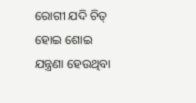ରୋଗୀ ଯଦି ଚିତ୍ ହୋଇ ଶୋଇ ଯନ୍ତ୍ରଣା ହେଉଥିବା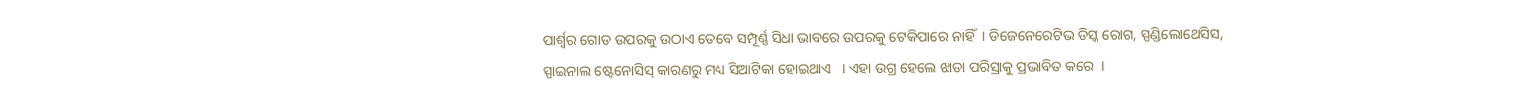ପାର୍ଶ୍ଵର ଗୋଡ ଉପରକୁ ଉଠାଏ ତେବେ ସମ୍ପୂର୍ଣ୍ଣ ସିଧା ଭାବରେ ଉପରକୁ ଟେକିପାରେ ନାହିଁ  । ଡିଜେନେରେଟିଭ ଡିସ୍କ ରୋଗ, ସ୍ପଣ୍ଡିଲୋଥେସିସ, ସ୍ପାଇନାଲ ଷ୍ଟେନୋସିସ୍ କାରଣରୁ ମଧ୍ୟ ସିଆଟିକା ହୋଇଥାଏ   । ଏହା ଉଗ୍ର ହେଲେ ଝାଡା ପରିସ୍ରାକୁ ପ୍ରଭାବିତ କରେ  ।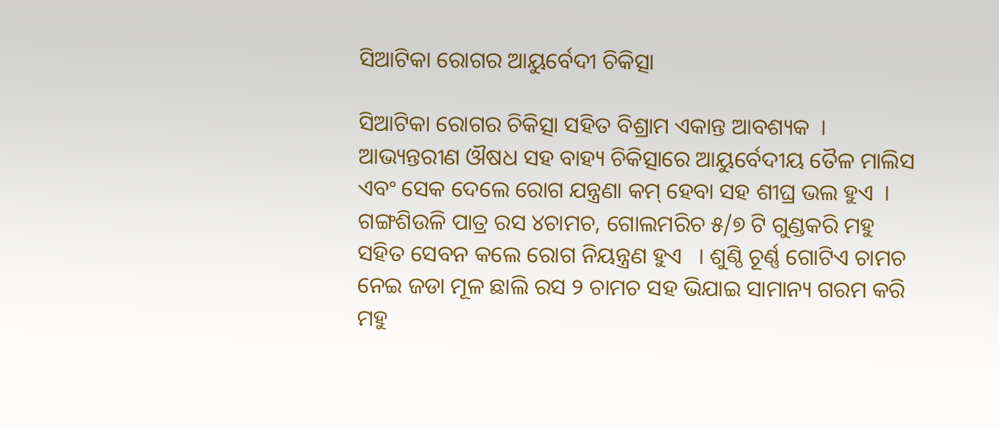ସିଆଟିକା ରୋଗର ଆୟୁର୍ବେଦୀ ଚିକିତ୍ସା

ସିଆଟିକା ରୋଗର ଚିକିତ୍ସା ସହିତ ବିଶ୍ରାମ ଏକାନ୍ତ ଆବଶ୍ୟକ  । ଆଭ୍ୟନ୍ତରୀଣ ଔଷଧ ସହ ବାହ୍ୟ ଚିକିତ୍ସାରେ ଆୟୁର୍ବେଦୀୟ ତୈଳ ମାଲିସ ଏବଂ ସେକ ଦେଲେ ରୋଗ ଯନ୍ତ୍ରଣା କମ୍ ହେବା ସହ ଶୀଘ୍ର ଭଲ ହୁଏ  । ଗଙ୍ଗଶିଉଳି ପାତ୍ର ରସ ୪ଚାମଚ, ଗୋଲମରିଚ ୫/୭ ଟି ଗୁଣ୍ଡକରି ମହୁ ସହିତ ସେବନ କଲେ ରୋଗ ନିୟନ୍ତ୍ରଣ ହୁଏ   । ଶୁଣ୍ଠି ଚୂର୍ଣ୍ଣ ଗୋଟିଏ ଚାମଚ ନେଇ ଜଡା ମୂଳ ଛାଲି ରସ ୨ ଚାମଚ ସହ ଭିଯାଇ ସାମାନ୍ୟ ଗରମ କରି ମହୁ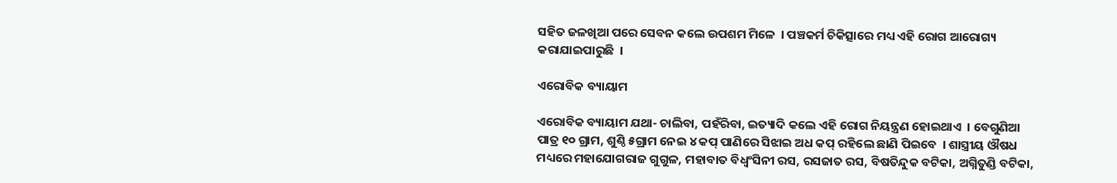ସହିତ ଜଳଖିଆ ପରେ ସେବନ କଲେ ଉପଶମ ମିଳେ  । ପଞ୍ଚକର୍ମ ଚିକିତ୍ସାରେ ମଧ୍ୟ ଏହି ରୋଗ ଆରୋଗ୍ୟ କରାଯାଇପାରୁଛି  ।

ଏରୋବିକ ବ୍ୟାୟାମ

ଏରୋବିକ ବ୍ୟାୟାମ ଯଥା- ଚାଲିବା, ପହଁରିବା, ଇତ୍ୟାଦି କଲେ ଏହି ରୋଗ ନିୟନ୍ତ୍ରଣ ହୋଇଥାଏ  । ବେଗୁଣିଆ ପାତ୍ର ୧୦ ଗ୍ରାମ, ଶୁଣ୍ଠି ୫ଗ୍ରାମ ନେଇ ୪ କପ୍ ପାଣିରେ ସିଝାଇ ଅଧ କପ୍ ରହିଲେ ଛାଣି ପିଇବେ  । ଶାସ୍ତ୍ରୀୟ ଔଷଧ ମଧ୍ୟରେ ମହାଯୋଗରାଜ ଗୁଗୁଳ, ମହାବାତ ବିଧ୍ଵଂସିନୀ ରସ, ରସଜାତ ରସ, ବିଷତିନ୍ଦୁକ ବଟିକା, ଅଗ୍ନିତୁଣ୍ଡି ବଟିକା,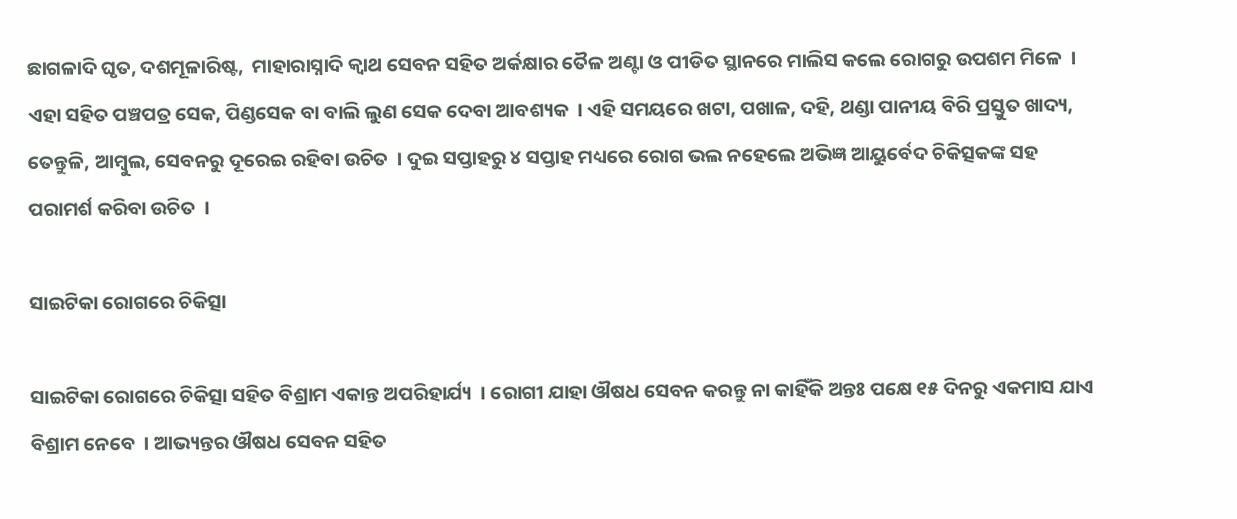ଛାଗଳାଦି ଘୃତ, ଦଶମୂଳାରିଷ୍ଟ,  ମାହାରାସ୍ନାଦି କ୍ଵାଥ ସେବନ ସହିତ ଅର୍କକ୍ଷାର ତୈଳ ଅଣ୍ଟା ଓ ପୀଡିତ ସ୍ଥାନରେ ମାଲିସ କଲେ ରୋଗରୁ ଉପଶମ ମିଳେ  । ଏହା ସହିତ ପଞ୍ଚପତ୍ର ସେକ, ପିଣ୍ଡସେକ ବା ବାଲି ଲୁଣ ସେକ ଦେବା ଆବଶ୍ୟକ  । ଏହି ସମୟରେ ଖଟା, ପଖାଳ, ଦହି, ଥଣ୍ଡା ପାନୀୟ ବିରି ପ୍ରସ୍ତୁତ ଖାଦ୍ୟ, ତେନ୍ତୁଳି, ଆମ୍ବୁଲ, ସେବନରୁ ଦୂରେଇ ରହିବା ଉଚିତ  । ଦୁଇ ସପ୍ତାହରୁ ୪ ସପ୍ତାହ ମଧ୍ୟରେ ରୋଗ ଭଲ ନହେଲେ ଅଭିଜ୍ଞ ଆୟୁର୍ବେଦ ଚିକିତ୍ସକଙ୍କ ସହ ପରାମର୍ଶ କରିବା ଉଚିତ  ।

ସାଇଟିକା ରୋଗରେ ଚିକିତ୍ସା

ସାଇଟିକା ରୋଗରେ ଚିକିତ୍ସା ସହିତ ବିଶ୍ରାମ ଏକାନ୍ତ ଅପରିହାର୍ଯ୍ୟ  । ରୋଗୀ ଯାହା ଔଷଧ ସେବନ କରନ୍ତୁ ନା କାହିଁକି ଅନ୍ତଃ ପକ୍ଷେ ୧୫ ଦିନରୁ ଏକମାସ ଯାଏ ବିଶ୍ରାମ ନେବେ  । ଆଭ୍ୟନ୍ତର ଔଷଧ ସେବନ ସହିତ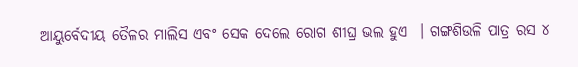ଆୟୁର୍ବେଦୀୟ ତୈଳର ମାଲିସ ଏବଂ ସେକ ଦେଲେ ରୋଗ ଶୀଘ୍ର ଭଲ ହୁଏ  । ଗଙ୍ଗଶିଉଳି ପାତ୍ର ରସ ୪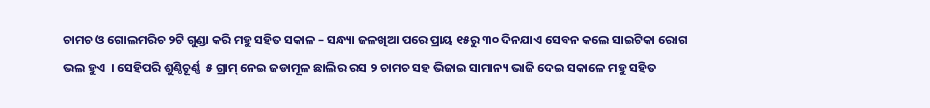ଚାମଚ ଓ ଗୋଲମରିଚ ୨ଟି ଗୁଣ୍ଡା କରି ମହୁ ସହିତ ସକାଳ – ସନ୍ଧ୍ୟା ଜଳଖିଆ ପରେ ପ୍ରାୟ ୧୫ରୁ ୩୦ ଦିନଯାଏ ସେବନ କଲେ ସାଇଟିକା ରୋଗ ଭଲ ହୁଏ  । ସେହିପରି ଶୁଣ୍ଠିଚୂର୍ଣ୍ଣ  ୫ ଗ୍ରାମ୍ ନେଇ ଜଡାମୂଳ ଛାଲିର ରସ ୨ ଚାମଚ ସହ ଭିଜାଇ ସାମାନ୍ୟ ଭାଜି ଦେଇ ସକାଳେ ମହୁ ସହିତ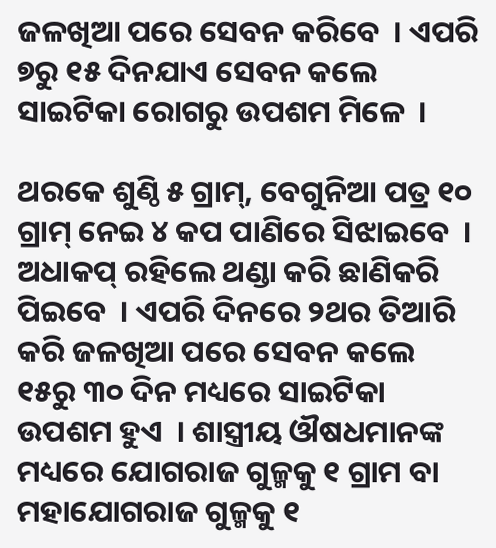ଜଳଖିଆ ପରେ ସେବନ କରିବେ  । ଏପରି ୭ରୁ ୧୫ ଦିନଯାଏ ସେବନ କଲେ ସାଇଟିକା ରୋଗରୁ ଉପଶମ ମିଳେ  ।

ଥରକେ ଶୁଣ୍ଠି ୫ ଗ୍ରାମ୍, ବେଗୁନିଆ ପତ୍ର ୧୦ ଗ୍ରାମ୍ ନେଇ ୪ କପ ପାଣିରେ ସିଝାଇବେ  । ଅଧାକପ୍ ରହିଲେ ଥଣ୍ଡା କରି ଛାଣିକରି ପିଇବେ  । ଏପରି ଦିନରେ ୨ଥର ତିଆରି କରି ଜଳଖିଆ ପରେ ସେବନ କଲେ ୧୫ରୁ ୩୦ ଦିନ ମଧ୍ୟରେ ସାଇଟିକା ଉପଶମ ହୁଏ  । ଶାସ୍ତ୍ରୀୟ ଔଷଧମାନଙ୍କ ମଧ୍ୟରେ ଯୋଗରାଜ ଗୁଳ୍ମକୁ ୧ ଗ୍ରାମ ବା ମହାଯୋଗରାଜ ଗୁଳ୍ମକୁ ୧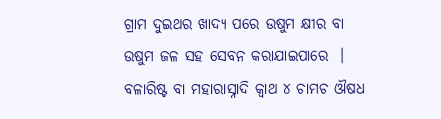ଗ୍ରାମ ଦୁଇଥର ଖାଦ୍ଯ ପରେ ଉଷୁମ କ୍ଷୀର ବା ଉଷୁମ ଜଳ ସହ ସେବନ କରାଯାଇପାରେ  । ବଳାରିଷ୍ଟ ବା ମହାରାସ୍ନାଦି କ୍ଵାଥ ୪ ଚାମଚ ଔଷଧ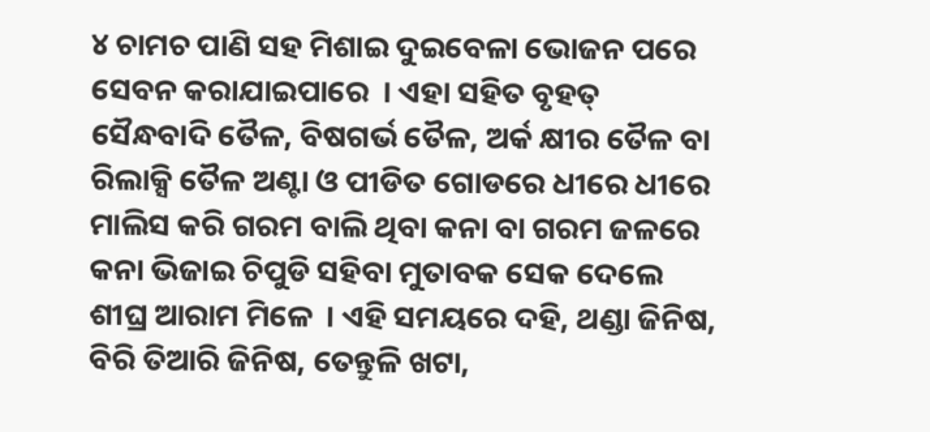୪ ଚାମଚ ପାଣି ସହ ମିଶାଇ ଦୁଇବେଳା ଭୋଜନ ପରେ ସେବନ କରାଯାଇପାରେ  । ଏହା ସହିତ ବୃହତ୍ ସୈନ୍ଧବାଦି ତୈଳ, ବିଷଗର୍ଭ ତୈଳ, ଅର୍କ କ୍ଷୀର ତୈଳ ବା ରିଲାକ୍ସି ତୈଳ ଅଣ୍ଟା ଓ ପୀଡିତ ଗୋଡରେ ଧୀରେ ଧୀରେ ମାଲିସ କରି ଗରମ ବାଲି ଥିବା କନା ବା ଗରମ ଜଳରେ କନା ଭିଜାଇ ଚିପୁଡି ସହିବା ମୁତାବକ ସେକ ଦେଲେ ଶୀଘ୍ର ଆରାମ ମିଳେ  । ଏହି ସମୟରେ ଦହି, ଥଣ୍ଡା ଜିନିଷ, ବିରି ତିଆରି ଜିନିଷ, ତେନ୍ତୁଳି ଖଟା,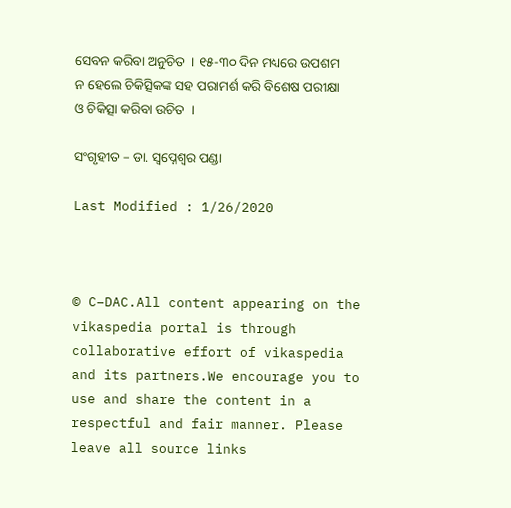ସେବନ କରିବା ଅନୁଚିତ  । ୧୫-୩୦ ଦିନ ମଧ୍ୟରେ ଉପଶମ ନ ହେଲେ ଚିକିତ୍ସିକଙ୍କ ସହ ପରାମର୍ଶ କରି ବିଶେଷ ପରୀକ୍ଷା ଓ ଚିକିତ୍ସା କରିବା ଉଚିତ  ।

ସଂଗୃହୀତ – ଡା. ସ୍ଵପ୍ନେଶ୍ଵର ପଣ୍ଡା

Last Modified : 1/26/2020



© C–DAC.All content appearing on the vikaspedia portal is through collaborative effort of vikaspedia and its partners.We encourage you to use and share the content in a respectful and fair manner. Please leave all source links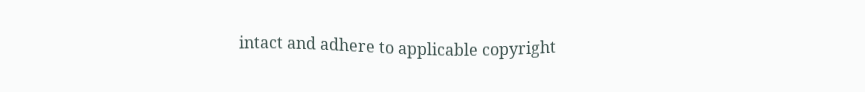intact and adhere to applicable copyright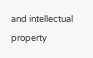and intellectual property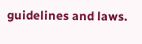guidelines and laws.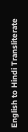English to Hindi Transliterate